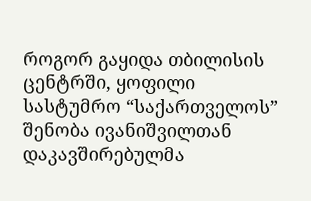როგორ გაყიდა თბილისის ცენტრში, ყოფილი სასტუმრო “საქართველოს” შენობა ივანიშვილთან დაკავშირებულმა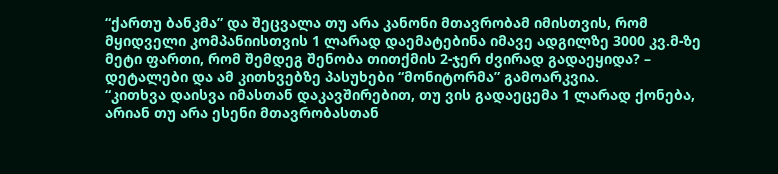“ქართუ ბანკმა” და შეცვალა თუ არა კანონი მთავრობამ იმისთვის, რომ მყიდველი კომპანიისთვის 1 ლარად დაემატებინა იმავე ადგილზე 3000 კვ.მ-ზე მეტი ფართი, რომ შემდეგ შენობა თითქმის 2-ჯერ ძვირად გადაეყიდა? – დეტალები და ამ კითხვებზე პასუხები “მონიტორმა” გამოარკვია.
“კითხვა დაისვა იმასთან დაკავშირებით, თუ ვის გადაეცემა 1 ლარად ქონება, არიან თუ არა ესენი მთავრობასთან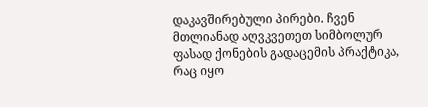დაკავშირებული პირები. ჩვენ მთლიანად აღვკვეთეთ სიმბოლურ ფასად ქონების გადაცემის პრაქტიკა, რაც იყო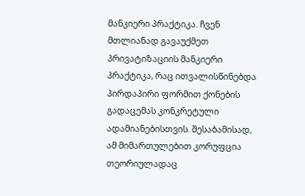მანკიერი პრაქტიკა. ჩვენ მთლიანად გავაუქმეთ პრივატიზაციის მანკიერი პრაქტიკა, რაც ითვალისწინებდა პირდაპირი ფორმით ქონების გადაცემას კონკრეტული ადამიანებისთვის. შესაბამისად, ამ მიმართულებით კორუფცია თეორიულადაც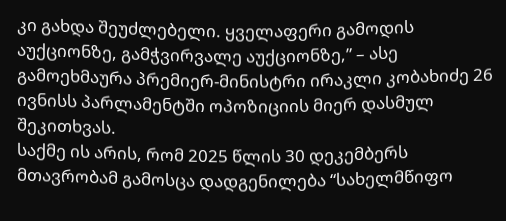კი გახდა შეუძლებელი. ყველაფერი გამოდის აუქციონზე, გამჭვირვალე აუქციონზე,” – ასე გამოეხმაურა პრემიერ-მინისტრი ირაკლი კობახიძე 26 ივნისს პარლამენტში ოპოზიციის მიერ დასმულ შეკითხვას.
საქმე ის არის, რომ 2025 წლის 30 დეკემბერს მთავრობამ გამოსცა დადგენილება “სახელმწიფო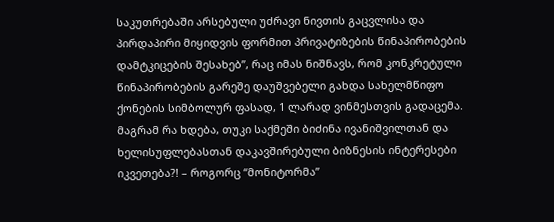საკუთრებაში არსებული უძრავი ნივთის გაცვლისა და პირდაპირი მიყიდვის ფორმით პრივატიზების წინაპირობების დამტკიცების შესახებ”, რაც იმას ნიშნავს, რომ კონკრეტული წინაპირობების გარეშე დაუშვებელი გახდა სახელმწიფო ქონების სიმბოლურ ფასად, 1 ლარად ვინმესთვის გადაცემა.
მაგრამ რა ხდება, თუკი საქმეში ბიძინა ივანიშვილთან და ხელისუფლებასთან დაკავშირებული ბიზნესის ინტერესები იკვეთება?! – როგორც “მონიტორმა”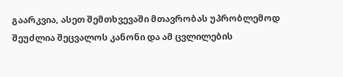გაარკვია, ასეთ შემთხვევაში მთავრობას უპრობლემოდ შეუძლია შეცვალოს კანონი და ამ ცვლილების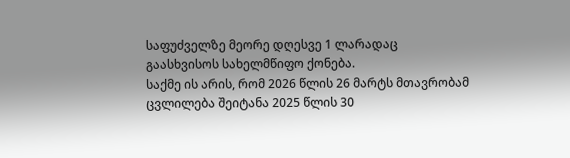საფუძველზე მეორე დღესვე 1 ლარადაც გაასხვისოს სახელმწიფო ქონება.
საქმე ის არის, რომ 2026 წლის 26 მარტს მთავრობამ ცვლილება შეიტანა 2025 წლის 30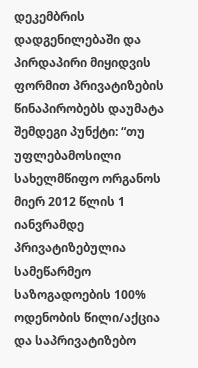დეკემბრის დადგენილებაში და პირდაპირი მიყიდვის ფორმით პრივატიზების წინაპირობებს დაუმატა შემდეგი პუნქტი: “თუ უფლებამოსილი სახელმწიფო ორგანოს მიერ 2012 წლის 1 იანვრამდე პრივატიზებულია სამეწარმეო საზოგადოების 100% ოდენობის წილი/აქცია და საპრივატიზებო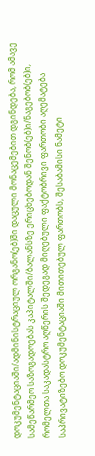დოკუმენტაციაში/ადმინისტრაციულ ორგანო(ებ)ში დაცული მონაცემებით დგინდება, რომ ამავე სამეწარმეო საზოგადოებას კაპიტალში/ბალანსზე ერიცხებოდან შენობ(ებ)ი/ნაგებობ(ებ)ი, რომელთა საკადასტრო აღწერის შედეგად მიღებული ფაქტობრივი ფართობი აღემატება საპრივატიზებო დოკუმენტაციაში მითითებულ ფართობს, შესაბამისი ნამეტი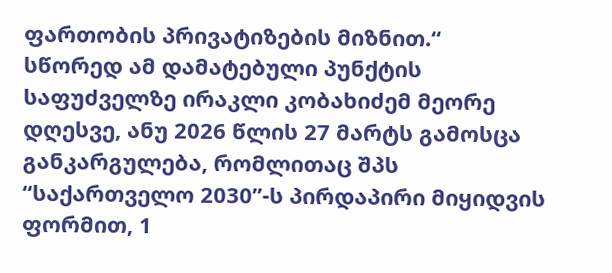ფართობის პრივატიზების მიზნით.“
სწორედ ამ დამატებული პუნქტის საფუძველზე ირაკლი კობახიძემ მეორე დღესვე, ანუ 2026 წლის 27 მარტს გამოსცა განკარგულება, რომლითაც შპს “საქართველო 2030”-ს პირდაპირი მიყიდვის ფორმით, 1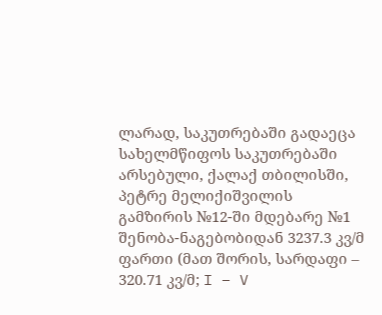ლარად, საკუთრებაში გადაეცა სახელმწიფოს საკუთრებაში არსებული, ქალაქ თბილისში, პეტრე მელიქიშვილის გამზირის №12-ში მდებარე №1 შენობა-ნაგებობიდან 3237.3 კვ/მ ფართი (მათ შორის, სარდაფი – 320.71 კვ/მ; I – V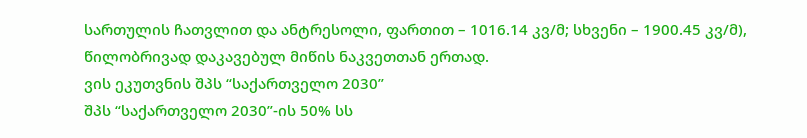სართულის ჩათვლით და ანტრესოლი, ფართით – 1016.14 კვ/მ; სხვენი – 1900.45 კვ/მ), წილობრივად დაკავებულ მიწის ნაკვეთთან ერთად.
ვის ეკუთვნის შპს “საქართველო 2030”
შპს “საქართველო 2030”-ის 50% სს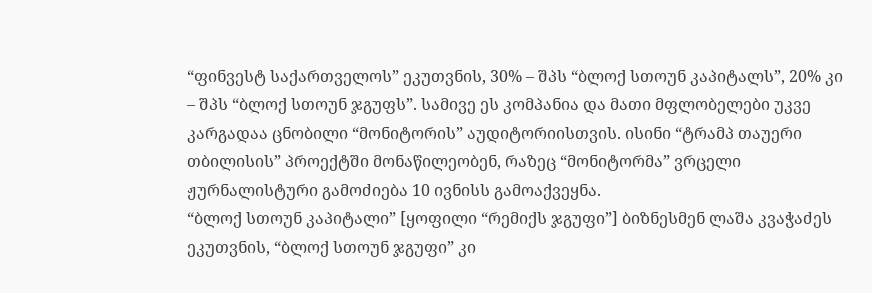“ფინვესტ საქართველოს” ეკუთვნის, 30% – შპს “ბლოქ სთოუნ კაპიტალს”, 20% კი – შპს “ბლოქ სთოუნ ჯგუფს”. სამივე ეს კომპანია და მათი მფლობელები უკვე კარგადაა ცნობილი “მონიტორის” აუდიტორიისთვის. ისინი “ტრამპ თაუერი თბილისის” პროექტში მონაწილეობენ, რაზეც “მონიტორმა” ვრცელი ჟურნალისტური გამოძიება 10 ივნისს გამოაქვეყნა.
“ბლოქ სთოუნ კაპიტალი” [ყოფილი “რემიქს ჯგუფი”] ბიზნესმენ ლაშა კვაჭაძეს ეკუთვნის, “ბლოქ სთოუნ ჯგუფი” კი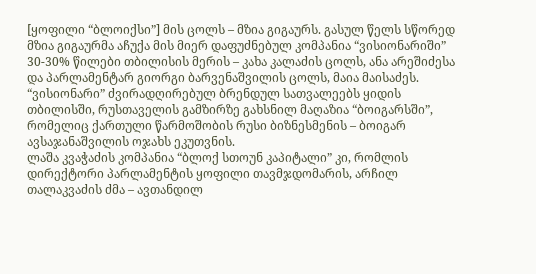[ყოფილი “ბლოიქსი”] მის ცოლს – მზია გიგაურს. გასულ წელს სწორედ მზია გიგაურმა აჩუქა მის მიერ დაფუძნებულ კომპანია “ვისიონარიში” 30-30% წილები თბილისის მერის – კახა კალაძის ცოლს, ანა არეშიძესა და პარლამენტარ გიორგი ბარვენაშვილის ცოლს, მაია მაისაძეს. “ვისიონარი” ძვირადღირებულ ბრენდულ სათვალეებს ყიდის თბილისში, რუსთაველის გამზირზე გახსნილ მაღაზია “ბოიგარსში”, რომელიც ქართული წარმოშობის რუსი ბიზნესმენის – ბოიგარ ავსაჯანაშვილის ოჯახს ეკუთვნის.
ლაშა კვაჭაძის კომპანია “ბლოქ სთოუნ კაპიტალი” კი, რომლის დირექტორი პარლამენტის ყოფილი თავმჯდომარის, არჩილ თალაკვაძის ძმა – ავთანდილ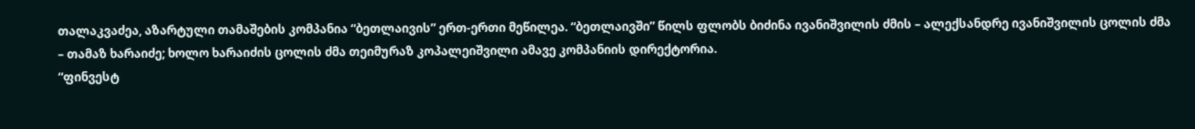თალაკვაძეა, აზარტული თამაშების კომპანია “ბეთლაივის” ერთ-ერთი მეწილეა. “ბეთლაივში” წილს ფლობს ბიძინა ივანიშვილის ძმის – ალექსანდრე ივანიშვილის ცოლის ძმა – თამაზ ხარაიძე; ხოლო ხარაიძის ცოლის ძმა თეიმურაზ კოპალეიშვილი ამავე კომპანიის დირექტორია.
“ფინვესტ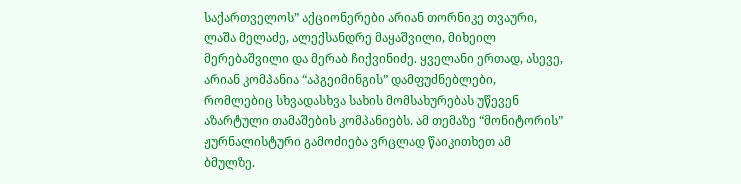საქართველოს” აქციონერები არიან თორნიკე თვაური, ლაშა მელაძე, ალექსანდრე მაყაშვილი, მიხეილ მერებაშვილი და მერაბ ჩიქვინიძე. ყველანი ერთად, ასევე, არიან კომპანია “აპგეიმინგის” დამფუძნებლები, რომლებიც სხვადასხვა სახის მომსახურებას უწევენ აზარტული თამაშების კომპანიებს. ამ თემაზე “მონიტორის” ჟურნალისტური გამოძიება ვრცლად წაიკითხეთ ამ ბმულზე.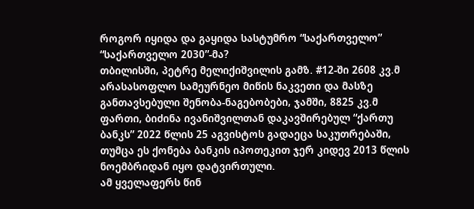როგორ იყიდა და გაყიდა სასტუმრო “საქართველო” “საქართველო 2030”-მა?
თბილისში, პეტრე მელიქიშვილის გამზ. #12-ში 2608 კვ.მ არასასოფლო სამეურნეო მიწის ნაკვეთი და მასზე განთავსებული შენობა-ნაგებობები, ჯამში, 8825 კვ.მ ფართი, ბიძინა ივანიშვილთან დაკავშირებულ “ქართუ ბანკს” 2022 წლის 25 აგვისტოს გადაეცა საკუთრებაში, თუმცა ეს ქონება ბანკის იპოთეკით ჯერ კიდევ 2013 წლის ნოემბრიდან იყო დატვირთული.
ამ ყველაფერს წინ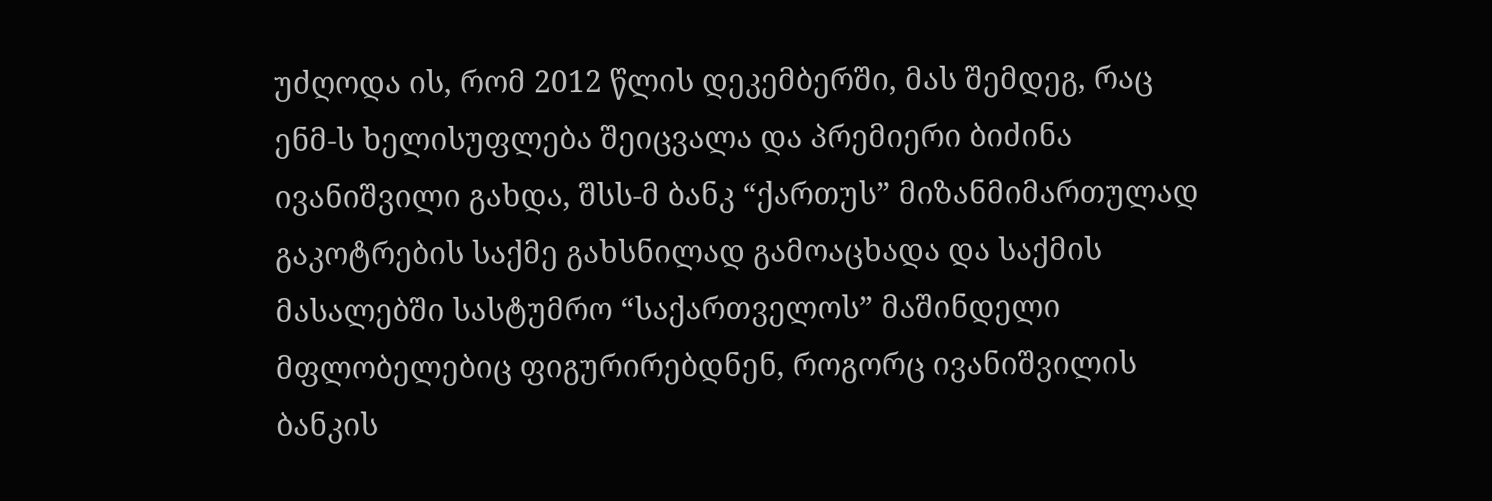უძღოდა ის, რომ 2012 წლის დეკემბერში, მას შემდეგ, რაც ენმ-ს ხელისუფლება შეიცვალა და პრემიერი ბიძინა ივანიშვილი გახდა, შსს-მ ბანკ “ქართუს” მიზანმიმართულად გაკოტრების საქმე გახსნილად გამოაცხადა და საქმის მასალებში სასტუმრო “საქართველოს” მაშინდელი მფლობელებიც ფიგურირებდნენ, როგორც ივანიშვილის ბანკის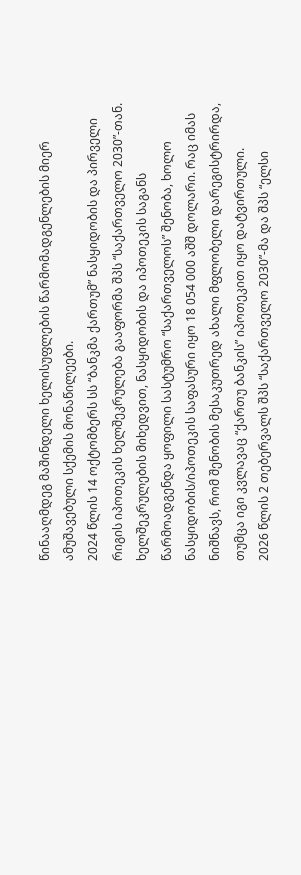წინააღმდეგ მაშინდელი ხელისუფლების წარმომადგენლების მიერ ამუშავებული სქემის მონაწილეები.
2024 წლის 14 ოქტომბერს სს “ბანკმა ქართუმ” ნასყიდობის და პირველი რიგის იპოთეკის ხელშეკრულება გააფორმა შპს “საქართველო 2030”-თან. ხელშეკრულების მიხედვით, ნასყიდობის და იპოთეკის საგანს წარმოადგენდა ყოფილი სასტუმრო “საქართველოს” შენობა, ხოლო ნასყიდობის/იპოთეკის საფასური იყო 18 054 000 აშშ დოლარი. რაც იმას ნიშნავს, რომ შენობის მესაკუთრედ ახალი მფლობელი დარეგისტრირდა, თუმცა იგი კვლავაც “ქართუ ბანკის” იპოთეკით იყო დატვირთული.
2026 წლის 2 თებერვალს შპს “საქართველო 2030”-მა და შპს “ელსი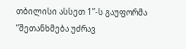თბილისი ასსეთ 1”-ს გაუფორმა “შეთანხმება უძრავ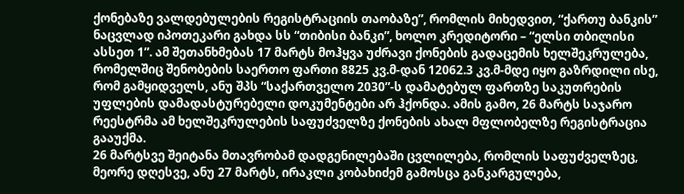ქონებაზე ვალდებულების რეგისტრაციის თაობაზე”, რომლის მიხედვით, “ქართუ ბანკის” ნაცვლად იპოთეკარი გახდა სს “თიბისი ბანკი”, ხოლო კრედიტორი – “ელსი თბილისი ასსეთ 1”. ამ შეთანხმებას 17 მარტს მოჰყვა უძრავი ქონების გადაცემის ხელშეკრულება, რომელშიც შენობების საერთო ფართი 8825 კვ.მ-დან 12062.3 კვ.მ-მდე იყო გაზრდილი ისე, რომ გამყიდველს, ანუ შპს “საქართველო 2030”-ს დამატებულ ფართზე საკუთრების უფლების დამადასტურებელი დოკუმენტები არ ჰქონდა. ამის გამო, 26 მარტს საჯარო რეესტრმა ამ ხელშეკრულების საფუძველზე ქონების ახალ მფლობელზე რეგისტრაცია გააუქმა.
26 მარტსვე შეიტანა მთავრობამ დადგენილებაში ცვლილება, რომლის საფუძველზეც, მეორე დღესვე, ანუ 27 მარტს, ირაკლი კობახიძემ გამოსცა განკარგულება,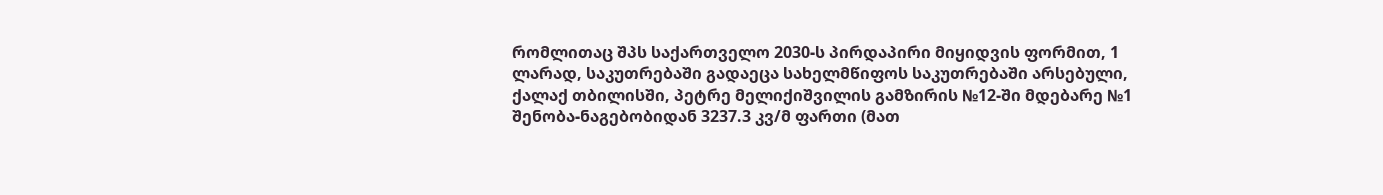რომლითაც შპს საქართველო 2030-ს პირდაპირი მიყიდვის ფორმით, 1 ლარად, საკუთრებაში გადაეცა სახელმწიფოს საკუთრებაში არსებული, ქალაქ თბილისში, პეტრე მელიქიშვილის გამზირის №12-ში მდებარე №1 შენობა-ნაგებობიდან 3237.3 კვ/მ ფართი (მათ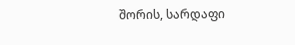შორის, სარდაფი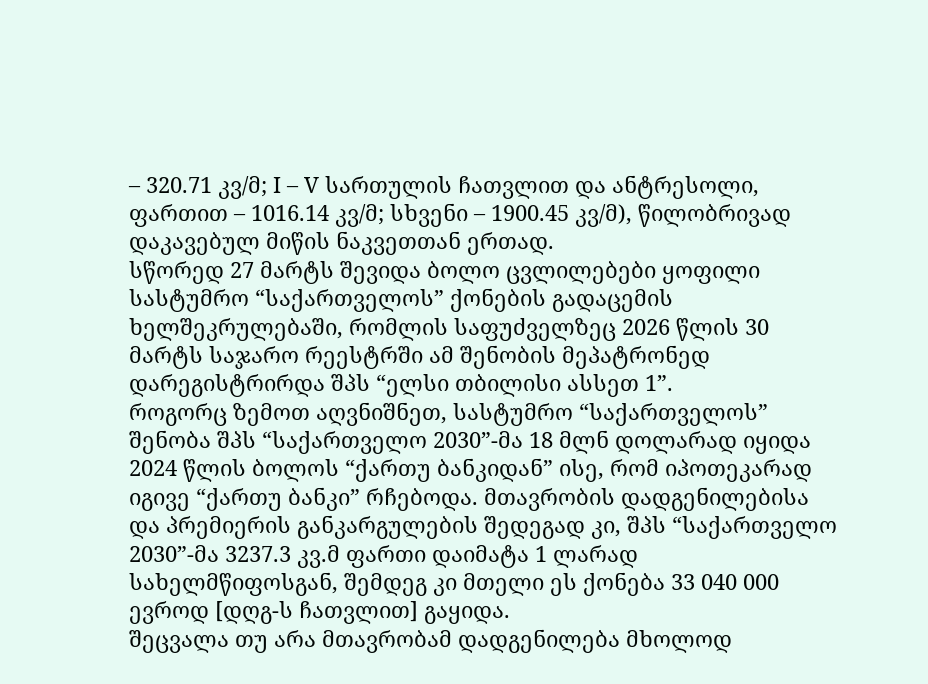– 320.71 კვ/მ; I – V სართულის ჩათვლით და ანტრესოლი, ფართით – 1016.14 კვ/მ; სხვენი – 1900.45 კვ/მ), წილობრივად დაკავებულ მიწის ნაკვეთთან ერთად.
სწორედ 27 მარტს შევიდა ბოლო ცვლილებები ყოფილი სასტუმრო “საქართველოს” ქონების გადაცემის ხელშეკრულებაში, რომლის საფუძველზეც 2026 წლის 30 მარტს საჯარო რეესტრში ამ შენობის მეპატრონედ დარეგისტრირდა შპს “ელსი თბილისი ასსეთ 1”.
როგორც ზემოთ აღვნიშნეთ, სასტუმრო “საქართველოს” შენობა შპს “საქართველო 2030”-მა 18 მლნ დოლარად იყიდა 2024 წლის ბოლოს “ქართუ ბანკიდან” ისე, რომ იპოთეკარად იგივე “ქართუ ბანკი” რჩებოდა. მთავრობის დადგენილებისა და პრემიერის განკარგულების შედეგად კი, შპს “საქართველო 2030”-მა 3237.3 კვ.მ ფართი დაიმატა 1 ლარად სახელმწიფოსგან, შემდეგ კი მთელი ეს ქონება 33 040 000 ევროდ [დღგ-ს ჩათვლით] გაყიდა.
შეცვალა თუ არა მთავრობამ დადგენილება მხოლოდ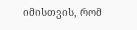იმისთვის, რომ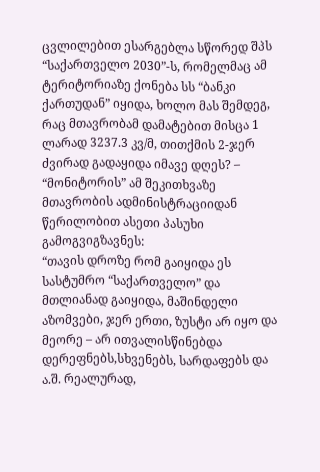ცვლილებით ესარგებლა სწორედ შპს “საქართველო 2030”-ს, რომელმაც ამ ტერიტორიაზე ქონება სს “ბანკი ქართუდან” იყიდა, ხოლო მას შემდეგ, რაც მთავრობამ დამატებით მისცა 1 ლარად 3237.3 კვ/მ, თითქმის 2-ჯერ ძვირად გადაყიდა იმავე დღეს? – “მონიტორის” ამ შეკითხვაზე მთავრობის ადმინისტრაციიდან წერილობით ასეთი პასუხი გამოგვიგზავნეს:
“თავის დროზე რომ გაიყიდა ეს სასტუმრო “საქართველო” და მთლიანად გაიყიდა, მაშინდელი აზომვები, ჯერ ერთი, ზუსტი არ იყო და მეორე – არ ითვალისწინებდა დერეფნებს,სხვენებს, სარდაფებს და ა.შ. რეალურად,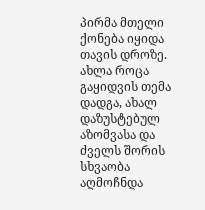პირმა მთელი ქონება იყიდა თავის დროზე. ახლა როცა გაყიდვის თემა დადგა, ახალ დაზუსტებულ აზომვასა და ძველს შორის სხვაობა აღმოჩნდა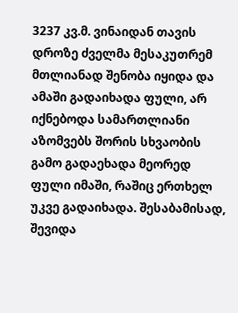3237 კვ.მ. ვინაიდან თავის დროზე ძველმა მესაკუთრემ მთლიანად შენობა იყიდა და ამაში გადაიხადა ფული, არ იქნებოდა სამართლიანი აზომვებს შორის სხვაობის გამო გადაეხადა მეორედ ფული იმაში, რაშიც ერთხელ უკვე გადაიხადა. შესაბამისად, შევიდა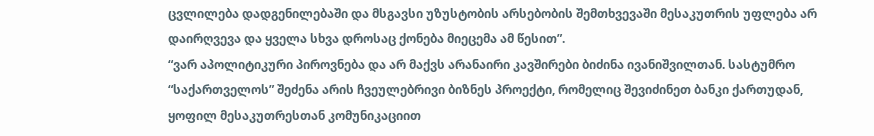ცვლილება დადგენილებაში და მსგავსი უზუსტობის არსებობის შემთხვევაში მესაკუთრის უფლება არ დაირღვევა და ყველა სხვა დროსაც ქონება მიეცემა ამ წესით”.
“ვარ აპოლიტიკური პიროვნება და არ მაქვს არანაირი კავშირები ბიძინა ივანიშვილთან. სასტუმრო “საქართველოს” შეძენა არის ჩვეულებრივი ბიზნეს პროექტი, რომელიც შევიძინეთ ბანკი ქართუდან, ყოფილ მესაკუთრესთან კომუნიკაციით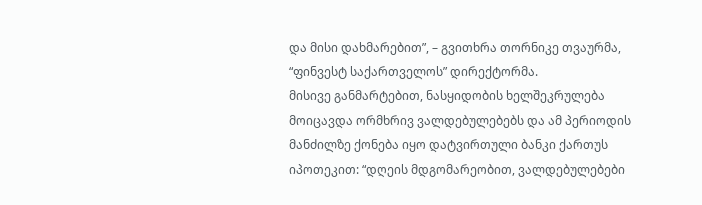და მისი დახმარებით”, – გვითხრა თორნიკე თვაურმა, “ფინვესტ საქართველოს” დირექტორმა.
მისივე განმარტებით, ნასყიდობის ხელშეკრულება მოიცავდა ორმხრივ ვალდებულებებს და ამ პერიოდის მანძილზე ქონება იყო დატვირთული ბანკი ქართუს იპოთეკით: “დღეის მდგომარეობით, ვალდებულებები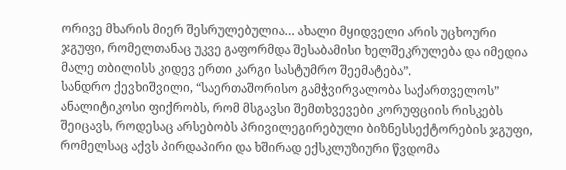ორივე მხარის მიერ შესრულებულია… ახალი მყიდველი არის უცხოური ჯგუფი, რომელთანაც უკვე გაფორმდა შესაბამისი ხელშეკრულება და იმედია მალე თბილისს კიდევ ერთი კარგი სასტუმრო შეემატება”.
სანდრო ქევხიშვილი, “საერთაშორისო გამჭვირვალობა საქართველოს” ანალიტიკოსი ფიქრობს, რომ მსგავსი შემთხვევები კორუფციის რისკებს შეიცავს, როდესაც არსებობს პრივილეგირებული ბიზნესსექტორების ჯგუფი, რომელსაც აქვს პირდაპირი და ხშირად ექსკლუზიური წვდომა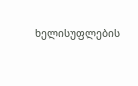ხელისუფლების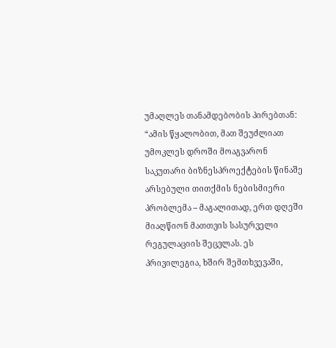უმაღლეს თანამდებობის პირებთან:
“ამის წყალობით, მათ შეუძლიათ უმოკლეს დროში მოაგვარონ საკუთარი ბიზნესპროექტების წინაშე არსებული თითქმის ნებისმიერი პრობლემა – მაგალითად, ერთ დღეში მიაღწიონ მათთვის სასურველი რეგულაციის შეცვლას. ეს პრივილეგია, ხშირ შემთხვევაში,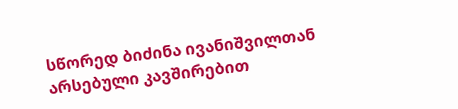სწორედ ბიძინა ივანიშვილთან არსებული კავშირებით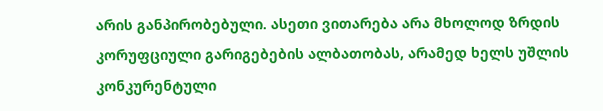არის განპირობებული. ასეთი ვითარება არა მხოლოდ ზრდის კორუფციული გარიგებების ალბათობას, არამედ ხელს უშლის კონკურენტული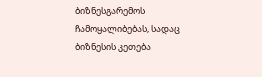ბიზნესგარემოს ჩამოყალიბებას, სადაც ბიზნესის კეთება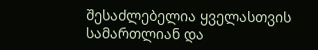შესაძლებელია ყველასთვის სამართლიან და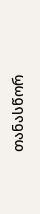თანასწორ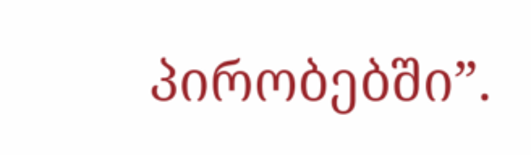პირობებში”.